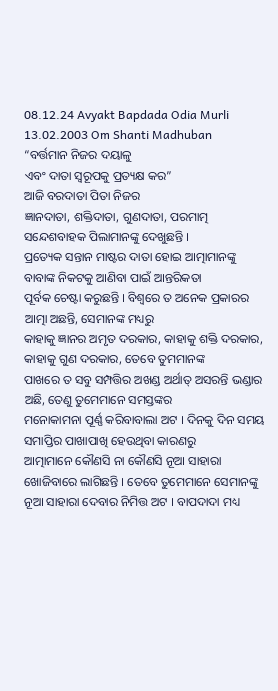08.12.24 Avyakt Bapdada Odia Murli 13.02.2003 Om Shanti Madhuban
“ବର୍ତ୍ତମାନ ନିଜର ଦୟାଳୁ
ଏବଂ ଦାତା ସ୍ୱରୂପକୁ ପ୍ରତ୍ୟକ୍ଷ କର”
ଆଜି ବରଦାତା ପିତା ନିଜର
ଜ୍ଞାନଦାତା, ଶକ୍ତିଦାତା, ଗୁଣଦାତା, ପରମାତ୍ମ ସନ୍ଦେଶବାହକ ପିଲାମାନଙ୍କୁ ଦେଖୁଛନ୍ତି ।
ପ୍ରତ୍ୟେକ ସନ୍ତାନ ମାଷ୍ଟର ଦାତା ହୋଇ ଆତ୍ମାମାନଙ୍କୁ ବାବାଙ୍କ ନିକଟକୁ ଆଣିବା ପାଇଁ ଆନ୍ତରିକତା
ପୂର୍ବକ ଚେଷ୍ଟା କରୁଛନ୍ତି । ବିଶ୍ୱରେ ତ ଅନେକ ପ୍ରକାରର ଆତ୍ମା ଅଛନ୍ତି, ସେମାନଙ୍କ ମଧ୍ୟରୁ
କାହାକୁ ଜ୍ଞାନର ଅମୃତ ଦରକାର, କାହାକୁ ଶକ୍ତି ଦରକାର, କାହାକୁ ଗୁଣ ଦରକାର, ତେବେ ତୁମମାନଙ୍କ
ପାଖରେ ତ ସବୁ ସମ୍ପତ୍ତିର ଅଖଣ୍ଡ ଅର୍ଥାତ୍ ଅସରନ୍ତି ଭଣ୍ଡାର ଅଛି, ତେଣୁ ତୁମେମାନେ ସମସ୍ତଙ୍କର
ମନୋକାମନା ପୂର୍ଣ୍ଣ କରିବାବାଲା ଅଟ । ଦିନକୁ ଦିନ ସମୟ ସମାପ୍ତିର ପାଖାପାଖି ହେଉଥିବା କାରଣରୁ
ଆତ୍ମାମାନେ କୌଣସି ନା କୌଣସି ନୂଆ ସାହାରା ଖୋଜିବାରେ ଲାଗିଛନ୍ତି । ତେବେ ତୁମେମାନେ ସେମାନଙ୍କୁ
ନୂଆ ସାହାରା ଦେବାର ନିମିତ୍ତ ଅଟ । ବାପଦାଦା ମଧ୍ୟ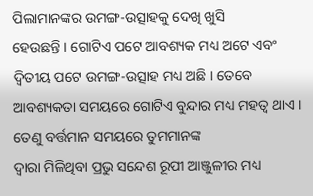ପିଲାମାନଙ୍କର ଉମଙ୍ଗ-ଉତ୍ସାହକୁ ଦେଖି ଖୁସି
ହେଉଛନ୍ତି । ଗୋଟିଏ ପଟେ ଆବଶ୍ୟକ ମଧ୍ୟ ଅଟେ ଏବଂ ଦ୍ୱିତୀୟ ପଟେ ଉମଙ୍ଗ-ଉତ୍ସାହ ମଧ୍ୟ ଅଛି । ତେବେ
ଆବଶ୍ୟକତା ସମୟରେ ଗୋଟିଏ ବୁନ୍ଦାର ମଧ୍ୟ ମହତ୍ୱ ଥାଏ । ତେଣୁ ବର୍ତ୍ତମାନ ସମୟରେ ତୁମମାନଙ୍କ
ଦ୍ୱାରା ମିଳିଥିବା ପ୍ରଭୁ ସନ୍ଦେଶ ରୂପୀ ଆଞ୍ଜୁଳୀର ମଧ୍ୟ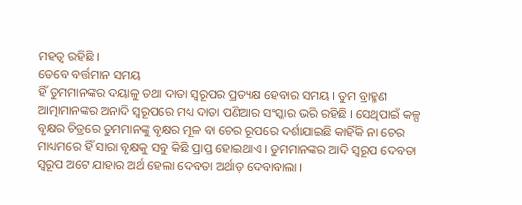ମହତ୍ୱ ରହିଛି ।
ତେବେ ବର୍ତ୍ତମାନ ସମୟ
ହିଁ ତୁମମାନଙ୍କର ଦୟାଳୁ ତଥା ଦାତା ସ୍ୱରୂପର ପ୍ରତ୍ୟକ୍ଷ ହେବାର ସମୟ । ତୁମ ବ୍ରାହ୍ମଣ
ଆତ୍ମାମାନଙ୍କର ଅନାଦି ସ୍ୱରୂପରେ ମଧ୍ୟ ଦାତା ପଣିଆର ସଂସ୍କାର ଭରି ରହିଛି । ସେଥିପାଇଁ କଳ୍ପ
ବୃକ୍ଷର ଚିତ୍ରରେ ତୁମମାନଙ୍କୁ ବୃକ୍ଷର ମୂଳ ବା ଚେର ରୂପରେ ଦର୍ଶାଯାଇଛି କାହିଁକି ନା ଚେର
ମାଧ୍ୟମରେ ହିଁ ସାରା ବୃକ୍ଷକୁ ସବୁ କିଛି ପ୍ରାପ୍ତ ହୋଇଥାଏ । ତୁମମାନଙ୍କର ଆଦି ସ୍ୱରୂପ ଦେବତା
ସ୍ୱରୂପ ଅଟେ ଯାହାର ଅର୍ଥ ହେଲା ଦେବତା ଅର୍ଥାତ୍ ଦେବାବାଲା ।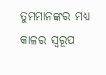ତୁମମାନଙ୍କର ମଧ୍ୟ କାଳର ସ୍ୱରୂପ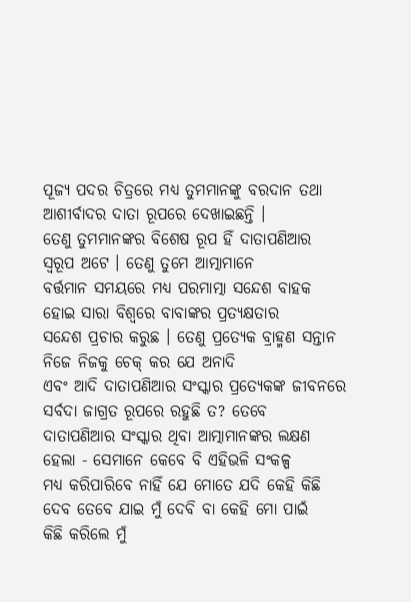ପୂଜ୍ୟ ପଦର ଚିତ୍ରରେ ମଧ୍ୟ ତୁମମାନଙ୍କୁ ବରଦାନ ତଥା ଆଶୀର୍ବାଦର ଦାତା ରୂପରେ ଦେଖାଇଛନ୍ତି ।
ତେଣୁ ତୁମମାନଙ୍କର ବିଶେଷ ରୂପ ହିଁ ଦାତାପଣିଆର ସ୍ୱରୂପ ଅଟେ । ତେଣୁ ତୁମେ ଆତ୍ମାମାନେ
ବର୍ତ୍ତମାନ ସମୟରେ ମଧ୍ୟ ପରମାତ୍ମା ସନ୍ଦେଶ ବାହକ ହୋଇ ସାରା ବିଶ୍ୱରେ ବାବାଙ୍କର ପ୍ରତ୍ୟକ୍ଷତାର
ସନ୍ଦେଶ ପ୍ରଚାର କରୁଛ । ତେଣୁ ପ୍ରତ୍ୟେକ ବ୍ରାହ୍ମଣ ସନ୍ତାନ ନିଜେ ନିଜକୁ ଚେକ୍ କର ଯେ ଅନାଦି
ଏବଂ ଆଦି ଦାତାପଣିଆର ସଂସ୍କାର ପ୍ରତ୍ୟେକଙ୍କ ଜୀବନରେ ସର୍ବଦା ଜାଗ୍ରତ ରୂପରେ ରହୁଛି ତ? ତେବେ
ଦାତାପଣିଆର ସଂସ୍କାର ଥିବା ଆତ୍ମାମାନଙ୍କର ଲକ୍ଷଣ ହେଲା - ସେମାନେ କେବେ ବି ଏହିଭଳି ସଂକଳ୍ପ
ମଧ୍ୟ କରିପାରିବେ ନାହିଁ ଯେ ମୋତେ ଯଦି କେହି କିଛି ଦେବ ତେବେ ଯାଇ ମୁଁ ଦେବି ବା କେହି ମୋ ପାଇଁ
କିଛି କରିଲେ ମୁଁ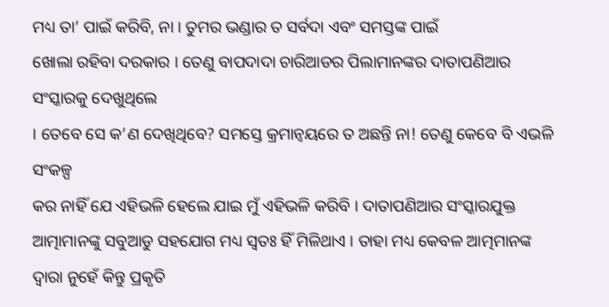ମଧ୍ୟ ତା’ ପାଇଁ କରିବି, ନା । ତୁମର ଭଣ୍ଡାର ତ ସର୍ବଦା ଏବଂ ସମସ୍ତଙ୍କ ପାଇଁ
ଖୋଲା ରହିବା ଦରକାର । ତେଣୁ ବାପଦାଦା ଚାରିଆଡର ପିଲାମାନଙ୍କର ଦାତାପଣିଆର ସଂସ୍କାରକୁ ଦେଖୁଥିଲେ
। ତେବେ ସେ କ’ଣ ଦେଖିଥିବେ? ସମସ୍ତେ କ୍ରମାନ୍ୱୟରେ ତ ଅଛନ୍ତି ନା! ତେଣୁ କେବେ ବି ଏଭଳି ସଂକଳ୍ପ
କର ନାହିଁ ଯେ ଏହିଭଳି ହେଲେ ଯାଇ ମୁଁ ଏହିଭଳି କରିବି । ଦାତାପଣିଆର ସଂସ୍କାରଯୁକ୍ତ
ଆତ୍ମାମାନଙ୍କୁ ସବୁଆଡୁ ସହଯୋଗ ମଧ୍ୟ ସ୍ୱତଃ ହିଁ ମିଳିଥାଏ । ତାହା ମଧ୍ୟ କେବଳ ଆତ୍ମମାନଙ୍କ
ଦ୍ୱାରା ନୁହେଁ କିନ୍ତୁ ପ୍ରକୃତି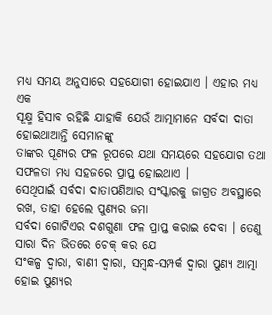ମଧ୍ୟ ସମୟ ଅନୁସାରେ ସହଯୋଗୀ ହୋଇଯାଏ । ଏହାର ମଧ୍ୟ ଏକ
ସୂକ୍ଷ୍ମ ହିସାବ ରହିଛି ଯାହାକି ଯେଉଁ ଆତ୍ମାମାନେ ସର୍ବଦା ଦାତା ହୋଇଥାଆନ୍ତି ସେମାନଙ୍କୁ
ତାଙ୍କର ପୂଣ୍ୟର ଫଳ ରୂପରେ ଯଥା ସମୟରେ ସହଯୋଗ ତଥା ସଫଳତା ମଧ୍ୟ ସହଜରେ ପ୍ରାପ୍ତ ହୋଇଥାଏ ।
ସେଥିପାଇଁ ସର୍ବଦା ଦାତାପଣିଆର ସଂସ୍କାରକୁ ଜାଗ୍ରତ ଅବସ୍ଥାରେ ରଖ, ତାହା ହେଲେ ପୁଣ୍ୟର ଜମା
ସର୍ବଦା ଗୋଟିଏର ଦଶଗୁଣା ଫଳ ପ୍ରାପ୍ତ କରାଇ ଦେବା । ତେଣୁ ସାରା ଦିନ ଭିତରେ ଚେକ୍ କର ଯେ
ସଂକଳ୍ପ ଦ୍ୱାରା, ବାଣୀ ଦ୍ୱାରା, ସମ୍ବନ୍ଧ-ସମ୍ପର୍କ ଦ୍ୱାରା ପୁଣ୍ୟ ଆତ୍ମା ହୋଇ ପୁଣ୍ୟର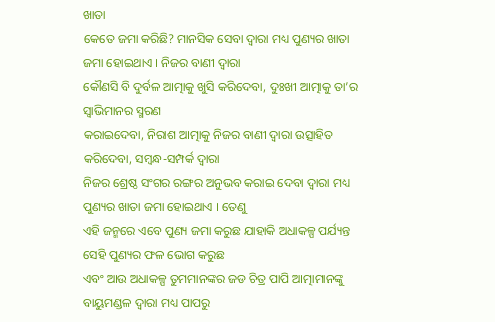ଖାତା
କେତେ ଜମା କରିଛି? ମାନସିକ ସେବା ଦ୍ୱାରା ମଧ୍ୟ ପୁଣ୍ୟର ଖାତା ଜମା ହୋଇଥାଏ । ନିଜର ବାଣୀ ଦ୍ୱାରା
କୌଣସି ବି ଦୁର୍ବଳ ଆତ୍ମାକୁ ଖୁସି କରିଦେବା, ଦୁଃଖୀ ଆତ୍ମାକୁ ତା’ର ସ୍ୱାଭିମାନର ସ୍ମରଣ
କରାଇଦେବା, ନିରାଶ ଆତ୍ମାକୁ ନିଜର ବାଣୀ ଦ୍ୱାରା ଉତ୍ସାହିତ କରିଦେବା, ସମ୍ବନ୍ଧ-ସମ୍ପର୍କ ଦ୍ୱାରା
ନିଜର ଶ୍ରେଷ୍ଠ ସଂଗର ରଙ୍ଗର ଅନୁଭବ କରାଇ ଦେବା ଦ୍ୱାରା ମଧ୍ୟ ପୁଣ୍ୟର ଖାତା ଜମା ହୋଇଥାଏ । ତେଣୁ
ଏହି ଜନ୍ମରେ ଏବେ ପୁଣ୍ୟ ଜମା କରୁଛ ଯାହାକି ଅଧାକଳ୍ପ ପର୍ଯ୍ୟନ୍ତ ସେହି ପୁଣ୍ୟର ଫଳ ଭୋଗ କରୁଛ
ଏବଂ ଆଉ ଅଧାକଳ୍ପ ତୁମମାନଙ୍କର ଜଡ ଚିତ୍ର ପାପି ଆତ୍ମାମାନଙ୍କୁ ବାୟୁମଣ୍ଡଳ ଦ୍ୱାରା ମଧ୍ୟ ପାପରୁ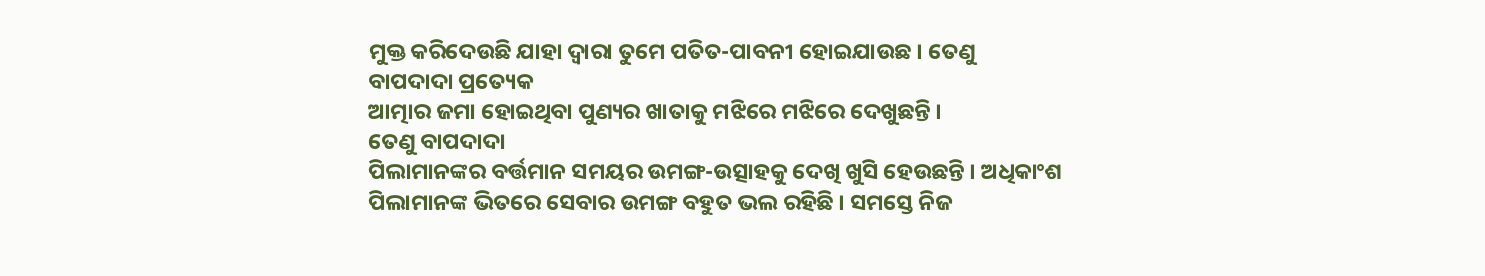ମୁକ୍ତ କରିଦେଉଛି ଯାହା ଦ୍ୱାରା ତୁମେ ପତିତ-ପାବନୀ ହୋଇଯାଉଛ । ତେଣୁ ବାପଦାଦା ପ୍ରତ୍ୟେକ
ଆତ୍ମାର ଜମା ହୋଇଥିବା ପୁଣ୍ୟର ଖାତାକୁ ମଝିରେ ମଝିରେ ଦେଖୁଛନ୍ତି ।
ତେଣୁ ବାପଦାଦା
ପିଲାମାନଙ୍କର ବର୍ତ୍ତମାନ ସମୟର ଉମଙ୍ଗ-ଉତ୍ସାହକୁ ଦେଖି ଖୁସି ହେଉଛନ୍ତି । ଅଧିକାଂଶ
ପିଲାମାନଙ୍କ ଭିତରେ ସେବାର ଉମଙ୍ଗ ବହୁତ ଭଲ ରହିଛି । ସମସ୍ତେ ନିଜ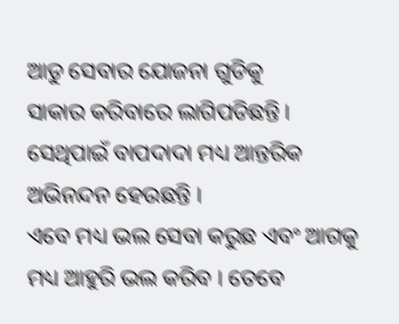ଆଡୁ ସେବାର ଯୋଜନା ଗୁଡିକୁ
ସାକାର କରିବାରେ ଲାଗିପଡିଛନ୍ତି । ସେଥିପାଇଁ ବାପଦାଦା ମଧ୍ୟ ଆନ୍ତରିକ ଅଭିନନ୍ଦନ ହେଉଛନ୍ତି ।
ଏବେ ମଧ୍ୟ ଭଲ ସେବା କରୁଛ ଏବଂ ଆଗକୁ ମଧ୍ୟ ଆହୁରି ଭଲ କରିବ । ତେବେ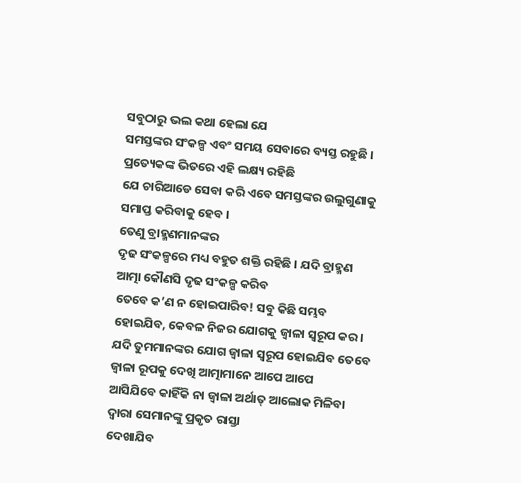ସବୁଠାରୁ ଭଲ କଥା ହେଲା ଯେ
ସମସ୍ତଙ୍କର ସଂକଳ୍ପ ଏବଂ ସମୟ ସେବାରେ ବ୍ୟସ୍ତ ରହୁଛି । ପ୍ରତ୍ୟେକଙ୍କ ଭିତରେ ଏହି ଲକ୍ଷ୍ୟ ରହିଛି
ଯେ ଚାରିଆଡେ ସେବା କରି ଏବେ ସମସ୍ତଙ୍କର ଉଲୁଗୁଣାକୁ ସମାପ୍ତ କରିବାକୁ ହେବ ।
ତେଣୁ ବ୍ରାହ୍ମଣମାନଙ୍କର
ଦୃଢ ସଂକଳ୍ପରେ ମଧ୍ୟ ବହୁତ ଶକ୍ତି ରହିଛି । ଯଦି ବ୍ରାହ୍ମଣ ଆତ୍ମା କୌଣସି ଦୃଢ ସଂକଳ୍ପ କରିବ
ତେବେ କ’ଣ ନ ହୋଇପାରିବ! ସବୁ କିଛି ସମ୍ଭବ ହୋଇଯିବ, କେବଳ ନିଜର ଯୋଗକୁ ଜ୍ୱାଳା ସ୍ୱରୂପ କର ।
ଯଦି ତୁମମାନଙ୍କର ଯୋଗ ଜ୍ୱାଳା ସ୍ୱରୂପ ହୋଇଯିବ ତେବେ ଜ୍ୱାଳା ରୂପକୁ ଦେଖି ଆତ୍ମାମାନେ ଆପେ ଆପେ
ଆସିଯିବେ କାହିଁକି ନା ଜ୍ୱାଳା ଅର୍ଥାତ୍ ଆଲୋକ ମିଳିବା ଦ୍ୱାରା ସେମାନଙ୍କୁ ପ୍ରକୃତ ରାସ୍ତା
ଦେଖାଯିବ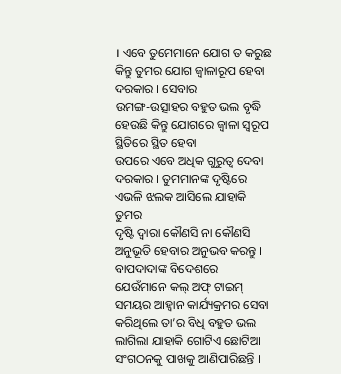। ଏବେ ତୁମେମାନେ ଯୋଗ ତ କରୁଛ କିନ୍ତୁ ତୁମର ଯୋଗ ଜ୍ୱାଳାରୂପ ହେବା ଦରକାର । ସେବାର
ଉମଙ୍ଗ-ଉତ୍ସାହର ବହୁତ ଭଲ ବୃଦ୍ଧି ହେଉଛି କିନ୍ତୁ ଯୋଗରେ ଜ୍ୱାଳା ସ୍ୱରୂପ ସ୍ଥିତିରେ ସ୍ଥିତ ହେବା
ଉପରେ ଏବେ ଅଧିକ ଗୁରୁତ୍ୱ ଦେବା ଦରକାର । ତୁମମାନଙ୍କ ଦୃଷ୍ଟିରେ ଏଭଳି ଝଲକ ଆସିଲେ ଯାହାକି ତୁମର
ଦୃଷ୍ଟି ଦ୍ୱାରା କୌଣସି ନା କୌଣସି ଅନୁଭୂତି ହେବାର ଅନୁଭବ କରନ୍ତୁ ।
ବାପଦାଦାଙ୍କ ବିଦେଶରେ
ଯେଉଁମାନେ କଲ୍ ଅଫ୍ ଟାଇମ୍ ସମୟର ଆହ୍ୱାନ କାର୍ଯ୍ୟକ୍ରମର ସେବା କରିଥିଲେ ତା’ର ବିଧି ବହୁତ ଭଲ
ଲାଗିଲା ଯାହାକି ଗୋଟିଏ ଛୋଟିଆ ସଂଗଠନକୁ ପାଖକୁ ଆଣିପାରିଛନ୍ତି ।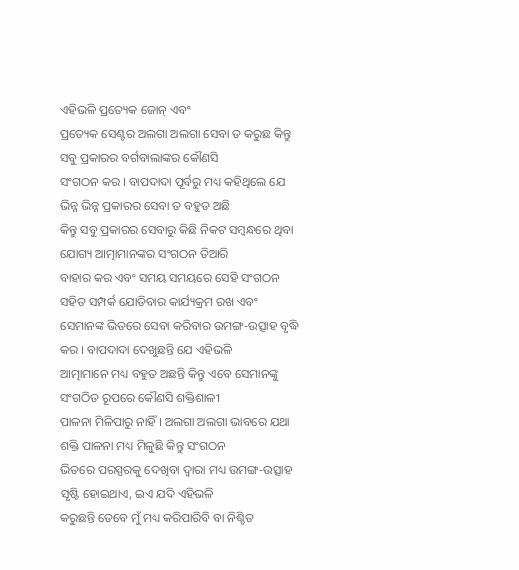ଏହିଭଳି ପ୍ରତ୍ୟେକ ଜୋନ୍ ଏବଂ
ପ୍ରତ୍ୟେକ ସେଣ୍ଟର ଅଲଗା ଅଲଗା ସେବା ତ କରୁଛ କିନ୍ତୁ ସବୁ ପ୍ରକାରର ବର୍ଗବାଲାଙ୍କର କୌଣସି
ସଂଗଠନ କର । ବାପଦାଦା ପୂର୍ବରୁ ମଧ୍ୟ କହିଥିଲେ ଯେ ଭିନ୍ନ ଭିନ୍ନ ପ୍ରକାରର ସେବା ତ ବହୁତ ଅଛି
କିନ୍ତୁ ସବୁ ପ୍ରକାରର ସେବାରୁ କିଛି ନିକଟ ସମ୍ବନ୍ଧରେ ଥିବା ଯୋଗ୍ୟ ଆତ୍ମାମାନଙ୍କର ସଂଗଠନ ତିଆରି
ବାହାର କର ଏବଂ ସମୟ ସମୟରେ ସେହି ସଂଗଠନ ସହିତ ସମ୍ପର୍କ ଯୋଡିବାର କାର୍ଯ୍ୟକ୍ରମ ରଖ ଏବଂ
ସେମାନଙ୍କ ଭିତରେ ସେବା କରିବାର ଉମଙ୍ଗ-ଉତ୍ସାହ ବୃଦ୍ଧି କର । ବାପଦାଦା ଦେଖୁଛନ୍ତି ଯେ ଏହିଭଳି
ଆତ୍ମାମାନେ ମଧ୍ୟ ବହୁତ ଅଛନ୍ତି କିନ୍ତୁ ଏବେ ସେମାନଙ୍କୁ ସଂଗଠିତ ରୂପରେ କୌଣସି ଶକ୍ତିଶାଳୀ
ପାଳନା ମିଳିପାରୁ ନାହିଁ । ଅଲଗା ଅଲଗା ଭାବରେ ଯଥା ଶକ୍ତି ପାଳନା ମଧ୍ୟ ମିଳୁଛି କିନ୍ତୁ ସଂଗଠନ
ଭିତରେ ପରସ୍ପରକୁ ଦେଖିବା ଦ୍ୱାରା ମଧ୍ୟ ଉମଙ୍ଗ-ଉତ୍ସାହ ସୃଷ୍ଟି ହୋଇଥାଏ, ଇଏ ଯଦି ଏହିଭଳି
କରୁଛନ୍ତି ତେବେ ମୁଁ ମଧ୍ୟ କରିପାରିବି ବା ନିଶ୍ଚିତ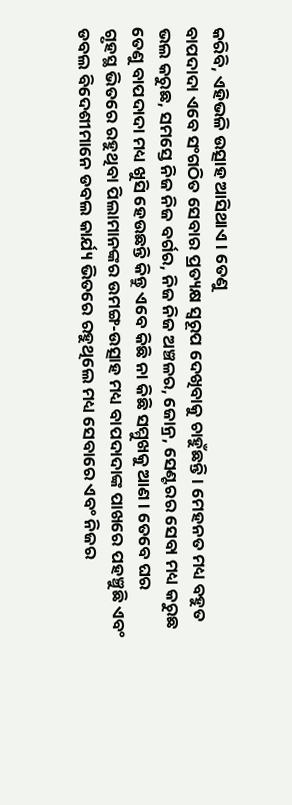କରିବି, ଏହିଭଳି ଉତ୍ସାହ ଆସିଥାଏ । ତେଣୁ
ବାପଦାଦା ଏବେ ସଂଗଠିତ ସେବାର ପ୍ରତ୍ୟକ୍ଷ ସ୍ୱରୂପ ଦେଖିବାକୁ ଚାହୁଁଛନ୍ତି । ମେହନତ ମଧ୍ୟ ବହୁତ
ଭଲ କରୁଛ, ସମସ୍ତେ ନିଜ ନିଜ ବର୍ଗର, ନିଜ ନିଜ ଅଞ୍ଚଳର, ଜୋନ୍ର, ସେଣ୍ଟରର ସେବା ମଧ୍ୟ କରୁଛ
ତେଣୁ ବାପଦାଦା ମଧ୍ୟ ଖୁସି ହେଉଛନ୍ତି କିନ୍ତୁ ଏବେ କିଛି ନା କିଛି ସମ୍ମୁଖକୁ ଆଣ । ତେବେ ଘର
ଗୃହସ୍ଥ ଭିତରେ ରହୁଥିବା ପିଲାମାନଙ୍କର ଉମଙ୍ଗ-ଉତ୍ସାହ ମଧ୍ୟ ବାପଦାଦାଙ୍କ ପାଖରେ ପହଞ୍ଚୁଛି ଏବଂ
ଡବଲ ବିଦେଶୀମାନେ ଡବଲ କାର୍ଯ୍ୟ ଭିତରେ ରହୁଥିଲେ ମଧ୍ୟ ସେବାରେ ଏବଂ ନିଜର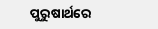ପୁରୁଷାର୍ଥରେ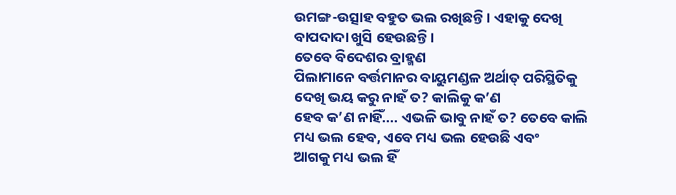ଉମଙ୍ଗ-ଉତ୍ସାହ ବହୁତ ଭଲ ରଖିଛନ୍ତି । ଏହାକୁ ଦେଖି ବାପଦାଦା ଖୁସି ହେଉଛନ୍ତି ।
ତେବେ ବିଦେଶର ବ୍ରାହ୍ମଣ
ପିଲାମାନେ ବର୍ତ୍ତମାନର ବାୟୁମଣ୍ଡଳ ଅର୍ଥାତ୍ ପରିସ୍ଥିତିକୁ ଦେଖି ଭୟ କରୁ ନାହଁ ତ? କାଲିକୁ କ’ଣ
ହେବ କ’ଣ ନାହିଁ.... ଏଭଳି ଭାବୁ ନାହଁ ତ? ତେବେ କାଲି ମଧ୍ୟ ଭଲ ହେବ, ଏବେ ମଧ୍ୟ ଭଲ ହେଉଛି ଏବଂ
ଆଗକୁ ମଧ୍ୟ ଭଲ ହିଁ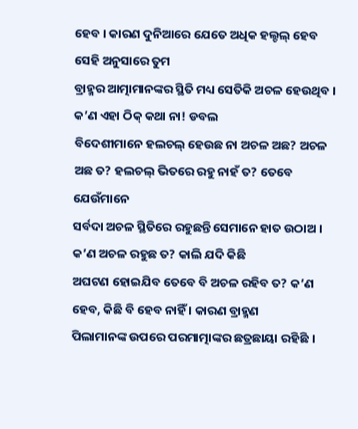ହେବ । କାରଣ ଦୁନିଆରେ ଯେତେ ଅଧିକ ହଲ୍ଚଲ୍ ହେବ ସେହି ଅନୁସାରେ ତୁମ
ବ୍ରାହ୍ମର ଆତ୍ମାମାନଙ୍କର ସ୍ଥିତି ମଧ୍ୟ ସେତିକି ଅଚଳ ହେଉଥିବ । କ’ଣ ଏହା ଠିକ୍ କଥା ନା! ଡବଲ
ବିଦେଶୀମାନେ ହଲଚଲ୍ ହେଉଛ ନା ଅଚଳ ଅଛ? ଅଚଳ ଅଛ ତ? ହଲଚଲ୍ ଭିତରେ ରହୁ ନାହଁ ତ? ତେବେ ଯେଉଁମାନେ
ସର୍ବଦା ଅଚଳ ସ୍ଥିତିରେ ରହୁଛନ୍ତି ସେମାନେ ହାତ ଉଠାଅ । କ’ଣ ଅଚଳ ରହୁଛ ତ? କାଲି ଯଦି କିଛି
ଅଘଟଣ ହୋଇଯିବ ତେବେ ବି ଅଚଳ ରହିବ ତ? କ’ଣ ହେବ, କିଛି ବି ହେବ ନାହିଁ । କାରଣ ବ୍ରାହ୍ମଣ
ପିଲାମାନଙ୍କ ଉପରେ ପରମାତ୍ମାଙ୍କର ଛତ୍ରଛାୟା ରହିଛି ।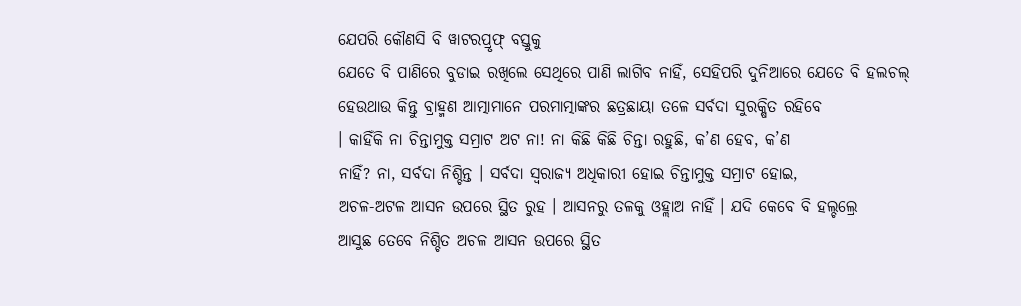ଯେପରି କୌଣସି ବି ୱାଟରପ୍ରୃଫ୍ ବସ୍ତୁକୁ
ଯେତେ ବି ପାଣିରେ ବୁଡାଇ ରଖିଲେ ସେଥିରେ ପାଣି ଲାଗିବ ନାହିଁ, ସେହିପରି ଦୁନିଆରେ ଯେତେ ବି ହଲଚଲ୍
ହେଉଥାଉ କିନ୍ତୁ ବ୍ରାହ୍ମଣ ଆତ୍ମାମାନେ ପରମାତ୍ମାଙ୍କର ଛତ୍ରଛାୟା ତଳେ ସର୍ବଦା ସୁରକ୍ଷିତ ରହିବେ
। କାହିଁକି ନା ଚିନ୍ତାମୁକ୍ତ ସମ୍ରାଟ ଅଟ ନା! ନା କିଛି କିଛି ଚିନ୍ତା ରହୁଛି, କ’ଣ ହେବ, କ’ଣ
ନାହିଁ? ନା, ସର୍ବଦା ନିଶ୍ଚିନ୍ତ । ସର୍ବଦା ସ୍ୱରାଜ୍ୟ ଅଧିକାରୀ ହୋଇ ଚିନ୍ତାମୁକ୍ତ ସମ୍ରାଟ ହୋଇ,
ଅଚଳ-ଅଟଳ ଆସନ ଉପରେ ସ୍ଥିତ ରୁହ । ଆସନରୁ ତଳକୁ ଓହ୍ଲାଅ ନାହିଁ । ଯଦି କେବେ ବି ହଲ୍ଚଲ୍ରେ
ଆସୁଛ ତେବେ ନିଶ୍ଚିତ ଅଚଳ ଆସନ ଉପରେ ସ୍ଥିତ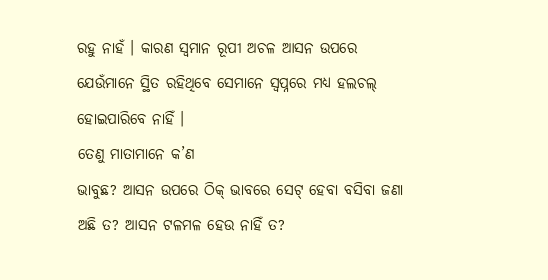ରହୁ ନାହଁ । କାରଣ ସ୍ୱମାନ ରୂପୀ ଅଚଳ ଆସନ ଉପରେ
ଯେଉଁମାନେ ସ୍ଥିତ ରହିଥିବେ ସେମାନେ ସ୍ୱପ୍ନରେ ମଧ୍ୟ ହଲଚଲ୍ ହୋଇପାରିବେ ନାହିଁ ।
ତେଣୁ ମାତାମାନେ କ’ଣ
ଭାବୁଛ? ଆସନ ଉପରେ ଠିକ୍ ଭାବରେ ସେଟ୍ ହେବା ବସିବା ଜଣା ଅଛି ତ? ଆସନ ଟଳମଳ ହେଉ ନାହିଁ ତ?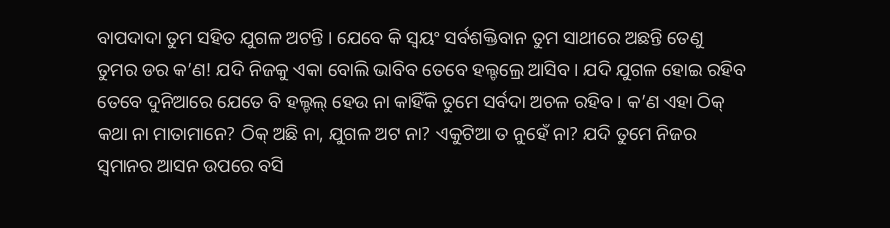ବାପଦାଦା ତୁମ ସହିତ ଯୁଗଳ ଅଟନ୍ତି । ଯେବେ କି ସ୍ୱୟଂ ସର୍ବଶକ୍ତିବାନ ତୁମ ସାଥୀରେ ଅଛନ୍ତି ତେଣୁ
ତୁମର ଡର କ’ଣ! ଯଦି ନିଜକୁ ଏକା ବୋଲି ଭାବିବ ତେବେ ହଲ୍ଚଲ୍ରେ ଆସିବ । ଯଦି ଯୁଗଳ ହୋଇ ରହିବ
ତେବେ ଦୁନିଆରେ ଯେତେ ବି ହଲ୍ଚଲ୍ ହେଉ ନା କାହିଁକି ତୁମେ ସର୍ବଦା ଅଚଳ ରହିବ । କ’ଣ ଏହା ଠିକ୍
କଥା ନା ମାତାମାନେ? ଠିକ୍ ଅଛି ନା, ଯୁଗଳ ଅଟ ନା? ଏକୁଟିଆ ତ ନୁହେଁ ନା? ଯଦି ତୁମେ ନିଜର
ସ୍ୱମାନର ଆସନ ଉପରେ ବସି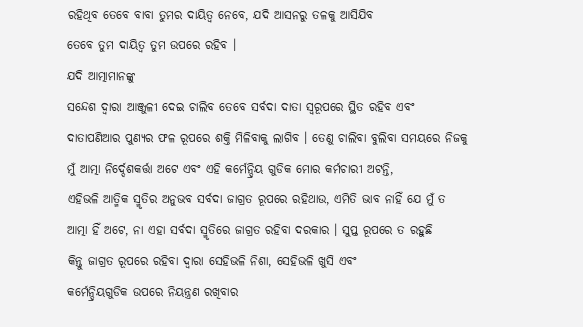ରହିଥିବ ତେବେ ବାବା ତୁମର ଦାୟିତ୍ୱ ନେବେ, ଯଦି ଆସନରୁ ତଳକୁ ଆସିଯିବ
ତେବେ ତୁମ ଦାୟିତ୍ୱ ତୁମ ଉପରେ ରହିବ ।
ଯଦି ଆତ୍ମାମାନଙ୍କୁ
ସନ୍ଦେଶ ଦ୍ୱାରା ଆଞ୍ଜୁଳୀ ଦେଇ ଚାଲିବ ତେବେ ସର୍ବଦା ଦାତା ସ୍ୱରୂପରେ ସ୍ଥିତ ରହିବ ଏବଂ
ଦାତାପଣିଆର ପୁଣ୍ୟର ଫଳ ରୂପରେ ଶକ୍ତି ମିଳିବାକୁ ଲାଗିବ । ତେଣୁ ଚାଲିବା ବୁଲିବା ସମୟରେ ନିଜକୁ
ମୁଁ ଆତ୍ମା ନିର୍ଦ୍ଦେଶକର୍ତ୍ତା ଅଟେ ଏବଂ ଏହି କର୍ମେନ୍ଦ୍ରିୟ ଗୁଡିକ ମୋର କର୍ମଚାରୀ ଅଟନ୍ତି,
ଏହିଭଳି ଆତ୍ମିକ ସ୍ମୃତିର ଅନୁଭବ ସର୍ବଦା ଜାଗ୍ରତ ରୂପରେ ରହିଥାଉ, ଏମିତି ଭାବ ନାହିଁ ଯେ ମୁଁ ତ
ଆତ୍ମା ହିଁ ଅଟେ, ନା ଏହା ସର୍ବଦା ସ୍ମୃତିରେ ଜାଗ୍ରତ ରହିବା ଦରକାର । ସୁପ୍ତ ରୂପରେ ତ ରହୁଛି
କିନ୍ତୁ ଜାଗ୍ରତ ରୂପରେ ରହିବା ଦ୍ୱାରା ସେହିଭଳି ନିଶା, ସେହିଭଳି ଖୁସି ଏବଂ
କର୍ମେନ୍ଦ୍ରିୟଗୁଡିକ ଉପରେ ନିୟନ୍ତ୍ରଣ ରଖିବାର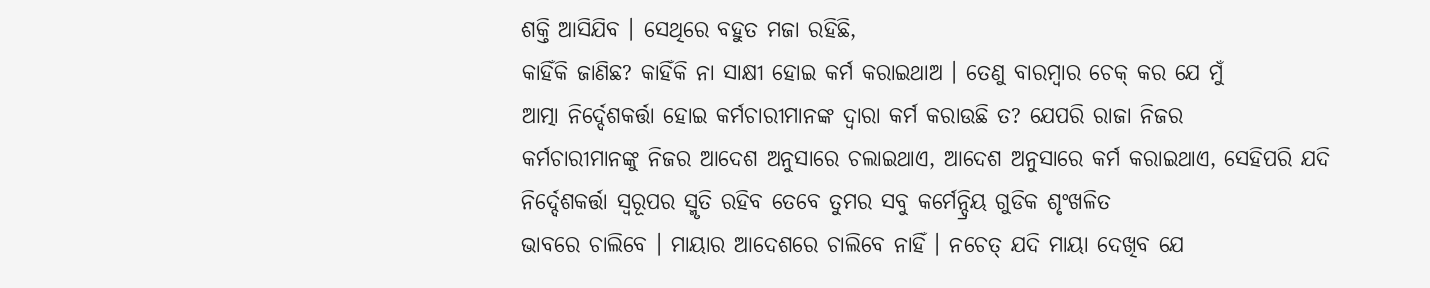ଶକ୍ତି ଆସିଯିବ । ସେଥିରେ ବହୁତ ମଜା ରହିଛି,
କାହିଁକି ଜାଣିଛ? କାହିଁକି ନା ସାକ୍ଷୀ ହୋଇ କର୍ମ କରାଇଥାଅ । ତେଣୁ ବାରମ୍ବାର ଚେକ୍ କର ଯେ ମୁଁ
ଆତ୍ମା ନିର୍ଦ୍ଦେଶକର୍ତ୍ତା ହୋଇ କର୍ମଚାରୀମାନଙ୍କ ଦ୍ୱାରା କର୍ମ କରାଉଛି ତ? ଯେପରି ରାଜା ନିଜର
କର୍ମଚାରୀମାନଙ୍କୁ ନିଜର ଆଦେଶ ଅନୁସାରେ ଚଲାଇଥାଏ, ଆଦେଶ ଅନୁସାରେ କର୍ମ କରାଇଥାଏ, ସେହିପରି ଯଦି
ନିର୍ଦ୍ଦେଶକର୍ତ୍ତା ସ୍ୱରୂପର ସ୍ମୃତି ରହିବ ତେବେ ତୁମର ସବୁ କର୍ମେନ୍ଦ୍ରିୟ ଗୁଡିକ ଶୃଂଖଳିତ
ଭାବରେ ଚାଲିବେ । ମାୟାର ଆଦେଶରେ ଚାଲିବେ ନାହିଁ । ନଚେତ୍ ଯଦି ମାୟା ଦେଖିବ ଯେ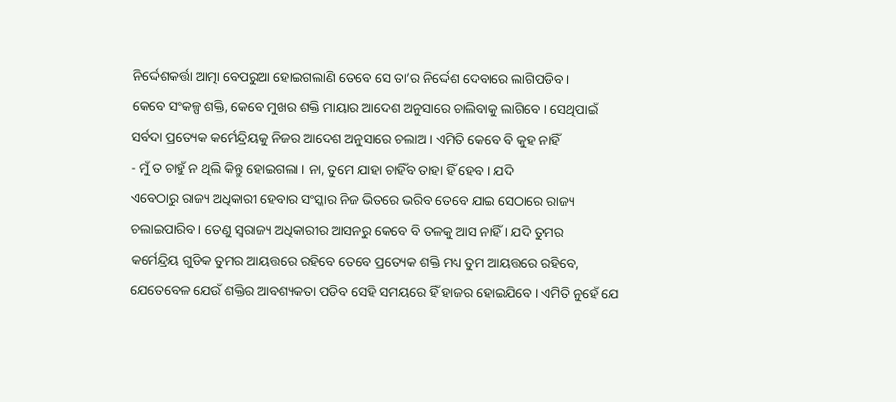ନିର୍ଦ୍ଦେଶକର୍ତ୍ତା ଆତ୍ମା ବେପରୁଆ ହୋଇଗଲାଣି ତେବେ ସେ ତା’ର ନିର୍ଦ୍ଦେଶ ଦେବାରେ ଲାଗିପଡିବ ।
କେବେ ସଂକଳ୍ପ ଶକ୍ତି, କେବେ ମୁଖର ଶକ୍ତି ମାୟାର ଆଦେଶ ଅନୁସାରେ ଚାଲିବାକୁ ଲାଗିବେ । ସେଥିପାଇଁ
ସର୍ବଦା ପ୍ରତ୍ୟେକ କର୍ମେନ୍ଦ୍ରିୟକୁ ନିଜର ଆଦେଶ ଅନୁସାରେ ଚଲାଅ । ଏମିତି କେବେ ବି କୁହ ନାହିଁ
- ମୁଁ ତ ଚାହୁଁ ନ ଥିଲି କିନ୍ତୁ ହୋଇଗଲା । ନା, ତୁମେ ଯାହା ଚାହିଁବ ତାହା ହିଁ ହେବ । ଯଦି
ଏବେଠାରୁ ରାଜ୍ୟ ଅଧିକାରୀ ହେବାର ସଂସ୍କାର ନିଜ ଭିତରେ ଭରିବ ତେବେ ଯାଇ ସେଠାରେ ରାଜ୍ୟ
ଚଲାଇପାରିବ । ତେଣୁ ସ୍ୱରାଜ୍ୟ ଅଧିକାରୀର ଆସନରୁ କେବେ ବି ତଳକୁ ଆସ ନାହିଁ । ଯଦି ତୁମର
କର୍ମେନ୍ଦ୍ରିୟ ଗୁଡିକ ତୁମର ଆୟତ୍ତରେ ରହିବେ ତେବେ ପ୍ରତ୍ୟେକ ଶକ୍ତି ମଧ୍ୟ ତୁମ ଆୟତ୍ତରେ ରହିବେ,
ଯେତେବେଳ ଯେଉଁ ଶକ୍ତିର ଆବଶ୍ୟକତା ପଡିବ ସେହି ସମୟରେ ହିଁ ହାଜର ହୋଇଯିବେ । ଏମିତି ନୁହେଁ ଯେ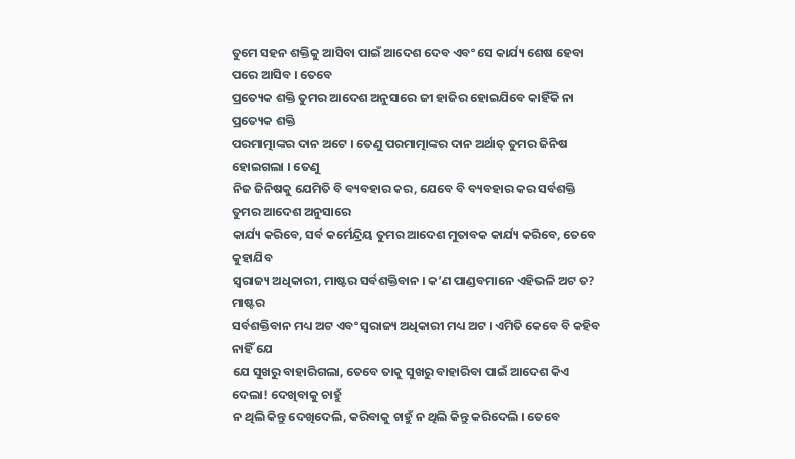ତୁମେ ସହନ ଶକ୍ତିକୁ ଆସିବା ପାଇଁ ଆଦେଶ ଦେବ ଏବଂ ସେ କାର୍ଯ୍ୟ ଶେଷ ହେବା ପରେ ଆସିବ । ତେବେ
ପ୍ରତ୍ୟେକ ଶକ୍ତି ତୁମର ଆଦେଶ ଅନୁସାରେ ଜୀ ହାଜିର ହୋଇଯିବେ କାହିଁକି ନା ପ୍ରତ୍ୟେକ ଶକ୍ତି
ପରମାତ୍ମାଙ୍କର ଦାନ ଅଟେ । ତେଣୁ ପରମାତ୍ମାଙ୍କର ଦାନ ଅର୍ଥାତ୍ ତୁମର ଜିନିଷ ହୋଇଗଲା । ତେଣୁ
ନିଜ ଜିନିଷକୁ ଯେମିତି ବି ବ୍ୟବହାର କର, ଯେବେ ବି ବ୍ୟବହାର କର ସର୍ବଶକ୍ତି ତୁମର ଆଦେଶ ଅନୁସାରେ
କାର୍ଯ୍ୟ କରିବେ, ସର୍ବ କର୍ମେନ୍ଦ୍ରିୟ ତୁମର ଆଦେଶ ମୁତାବକ କାର୍ଯ୍ୟ କରିବେ, ତେବେ କୁହାଯିବ
ସ୍ୱରାଜ୍ୟ ଅଧିକାରୀ, ମାଷ୍ଟର ସର୍ବଶକ୍ତିବାନ । କ’ଣ ପାଣ୍ଡବମାନେ ଏହିଭଳି ଅଟ ତ? ମାଷ୍ଟର
ସର୍ବଶକ୍ତିବାନ ମଧ୍ୟ ଅଟ ଏବଂ ସ୍ୱରାଜ୍ୟ ଅଧିକାରୀ ମଧ୍ୟ ଅଟ । ଏମିତି କେବେ ବି କହିବ ନାହିଁ ଯେ
ଯେ ସୁଖରୁ ବାହାରିଗଲା, ତେବେ ତାକୁ ସୁଖରୁ ବାହାରିବା ପାଇଁ ଆଦେଶ କିଏ ଦେଲା! ଦେଖିବାକୁ ଚାହୁଁ
ନ ଥିଲି କିନ୍ତୁ ଦେଖିଦେଲି, କରିବାକୁ ଚାହୁଁ ନ ଥିଲି କିନ୍ତୁ କରିଦେଲି । ତେବେ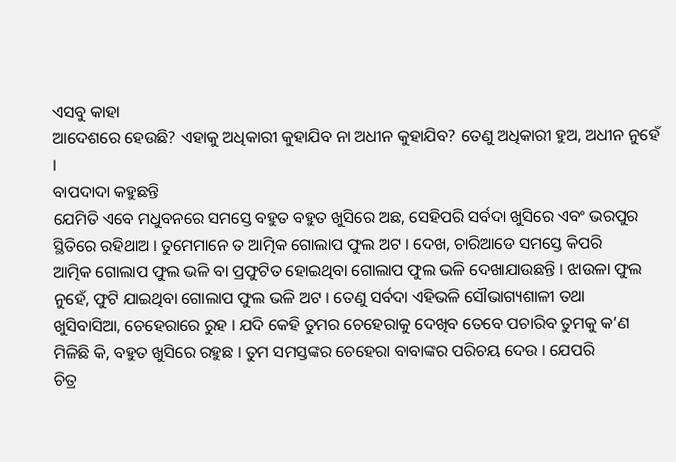ଏସବୁ କାହା
ଆଦେଶରେ ହେଉଛି? ଏହାକୁ ଅଧିକାରୀ କୁହାଯିବ ନା ଅଧୀନ କୁହାଯିବ? ତେଣୁ ଅଧିକାରୀ ହୁଅ, ଅଧୀନ ନୁହେଁ
।
ବାପଦାଦା କହୁଛନ୍ତି
ଯେମିତି ଏବେ ମଧୁବନରେ ସମସ୍ତେ ବହୁତ ବହୁତ ଖୁସିରେ ଅଛ, ସେହିପରି ସର୍ବଦା ଖୁସିରେ ଏବଂ ଭରପୁର
ସ୍ଥିତିରେ ରହିଥାଅ । ତୁମେମାନେ ତ ଆତ୍ମିକ ଗୋଲାପ ଫୁଲ ଅଟ । ଦେଖ, ଚାରିଆଡେ ସମସ୍ତେ କିପରି
ଆତ୍ମିକ ଗୋଲାପ ଫୁଲ ଭଳି ବା ପ୍ରଫୁଟିତ ହୋଇଥିବା ଗୋଲାପ ଫୁଲ ଭଳି ଦେଖାଯାଉଛନ୍ତି । ଝାଉଳା ଫୁଲ
ନୁହେଁ, ଫୁଟି ଯାଇଥିବା ଗୋଲାପ ଫୁଲ ଭଳି ଅଟ । ତେଣୁ ସର୍ବଦା ଏହିଭଳି ସୌଭାଗ୍ୟଶାଳୀ ତଥା
ଖୁସିବାସିଆ, ଚେହେରାରେ ରୁହ । ଯଦି କେହି ତୁମର ଚେହେରାକୁ ଦେଖିବ ତେବେ ପଚାରିବ ତୁମକୁ କ’ଣ
ମିଳିଛି କି, ବହୁତ ଖୁସିରେ ରହୁଛ । ତୁମ ସମସ୍ତଙ୍କର ଚେହେରା ବାବାଙ୍କର ପରିଚୟ ଦେଉ । ଯେପରି
ଚିତ୍ର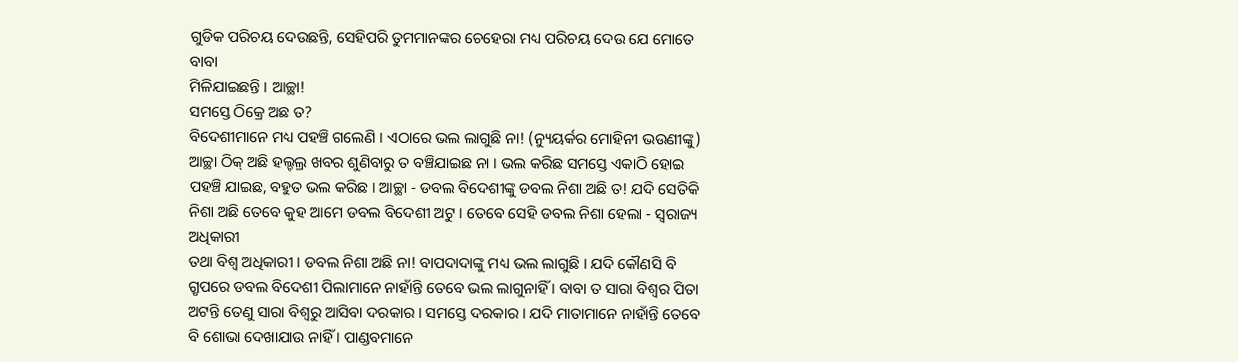ଗୁଡିକ ପରିଚୟ ଦେଉଛନ୍ତି, ସେହିପରି ତୁମମାନଙ୍କର ଚେହେରା ମଧ୍ୟ ପରିଚୟ ଦେଉ ଯେ ମୋତେ ବାବା
ମିଳିଯାଇଛନ୍ତି । ଆଚ୍ଛା!
ସମସ୍ତେ ଠିକ୍ରେ ଅଛ ତ?
ବିଦେଶୀମାନେ ମଧ୍ୟ ପହଞ୍ଚି ଗଲେଣି । ଏଠାରେ ଭଲ ଲାଗୁଛି ନା! (ନ୍ୟୁୟର୍କର ମୋହିନୀ ଭଉଣୀଙ୍କୁ)
ଆଚ୍ଛା ଠିକ୍ ଅଛି ହଲ୍ଚଲ୍ର ଖବର ଶୁଣିବାରୁ ତ ବଞ୍ଚିଯାଇଛ ନା । ଭଲ କରିଛ ସମସ୍ତେ ଏକାଠି ହୋଇ
ପହଞ୍ଚି ଯାଇଛ, ବହୁତ ଭଲ କରିଛ । ଆଚ୍ଛା - ଡବଲ ବିଦେଶୀଙ୍କୁ ଡବଲ ନିଶା ଅଛି ତ! ଯଦି ସେତିକି
ନିଶା ଅଛି ତେବେ କୁହ ଆମେ ଡବଲ ବିଦେଶୀ ଅଟୁ । ତେବେ ସେହି ଡବଲ ନିଶା ହେଲା - ସ୍ୱରାଜ୍ୟ ଅଧିକାରୀ
ତଥା ବିଶ୍ୱ ଅଧିକାରୀ । ଡବଲ ନିଶା ଅଛି ନା! ବାପଦାଦାଙ୍କୁ ମଧ୍ୟ ଭଲ ଲାଗୁଛି । ଯଦି କୌଣସି ବି
ଗ୍ରୃପରେ ଡବଲ ବିଦେଶୀ ପିଲାମାନେ ନାହାଁନ୍ତି ତେବେ ଭଲ ଲାଗୁନାହିଁ । ବାବା ତ ସାରା ବିଶ୍ୱର ପିତା
ଅଟନ୍ତି ତେଣୁ ସାରା ବିଶ୍ୱରୁ ଆସିବା ଦରକାର । ସମସ୍ତେ ଦରକାର । ଯଦି ମାତାମାନେ ନାହାଁନ୍ତି ତେବେ
ବି ଶୋଭା ଦେଖାଯାଉ ନାହିଁ । ପାଣ୍ଡବମାନେ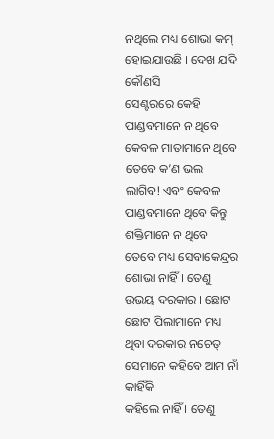ନଥିଲେ ମଧ୍ୟ ଶୋଭା କମ୍ ହୋଇଯାଉଛି । ଦେଖ ଯଦି କୌଣସି
ସେଣ୍ଟରରେ କେହି ପାଣ୍ଡବମାନେ ନ ଥିବେ କେବଳ ମାତାମାନେ ଥିବେ ତେବେ କ’ଣ ଭଲ ଲାଗିବ! ଏବଂ କେବଳ
ପାଣ୍ଡବମାନେ ଥିବେ କିନ୍ତୁ ଶକ୍ତିମାନେ ନ ଥିବେ ତେବେ ମଧ୍ୟ ସେବାକେନ୍ଦ୍ରର ଶୋଭା ନାହିଁ । ତେଣୁ
ଉଭୟ ଦରକାର । ଛୋଟ ଛୋଟ ପିଲାମାନେ ମଧ୍ୟ ଥିବା ଦରକାର ନଚେତ୍ ସେମାନେ କହିବେ ଆମ ନାଁ କାହିଁକି
କହିଲେ ନାହିଁ । ତେଣୁ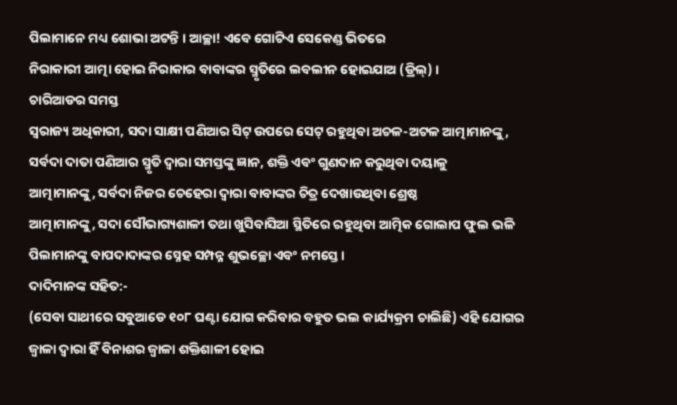ପିଲାମାନେ ମଧ୍ୟ ଶୋଭା ଅଟନ୍ତି । ଆଚ୍ଛା! ଏବେ ଗୋଟିଏ ସେକେଣ୍ଡ ଭିତରେ
ନିରାକାରୀ ଆତ୍ମା ହୋଇ ନିରାକାର ବାବାଙ୍କର ସ୍ମୃତିରେ ଲବଲୀନ ହୋଇଯାଅ (ଡ୍ରିଲ୍) ।
ଚାରିଆଡର ସମସ୍ତ
ସ୍ୱରାଜ୍ୟ ଅଧିକାରୀ, ସଦା ସାକ୍ଷୀ ପଣିଆର ସିଟ୍ ଉପରେ ସେଟ୍ ରହୁଥିବା ଅଚଳ-ଅଟଳ ଆତ୍ମାମାନଙ୍କୁ,
ସର୍ବଦା ଦାତା ପଣିଆର ସ୍ମୃତି ଦ୍ୱାରା ସମସ୍ତଙ୍କୁ ଜ୍ଞାନ, ଶକ୍ତି ଏବଂ ଗୁଣଦାନ କରୁଥିବା ଦୟାଳୁ
ଆତ୍ମାମାନଙ୍କୁ, ସର୍ବଦା ନିଜର ଚେହେରା ଦ୍ୱାରା ବାବାଙ୍କର ଚିତ୍ର ଦେଖାଉଥିବା ଶ୍ରେଷ୍ଠ
ଆତ୍ମାମାନଙ୍କୁ, ସଦା ସୌଭାଗ୍ୟଶାଳୀ ତଥା ଖୁସିବାସିଆ ସ୍ଥିତିରେ ରହୁଥିବା ଆତ୍ମିକ ଗୋଲାପ ଫୁଲ ଭଳି
ପିଲାମାନଙ୍କୁ ବାପଦାଦାଙ୍କର ସ୍ନେହ ସମ୍ପନ୍ନ ଶୁଭଚ୍ଛୋ ଏବଂ ନମସ୍ତେ ।
ଦାଦିମାନଙ୍କ ସହିତ:-
(ସେବା ସାଥୀରେ ସବୁଆଡେ ୧୦୮ ଘଣ୍ଟା ଯୋଗ କରିବାର ବହୁତ ଭଲ କାର୍ଯ୍ୟକ୍ରମ ଚାଲିଛି) ଏହି ଯୋଗର
ଜ୍ୱାଳା ଦ୍ୱାରା ହିଁ ବିନାଶର ଜ୍ୱାଳା ଶକ୍ତିଶାଳୀ ହୋଇ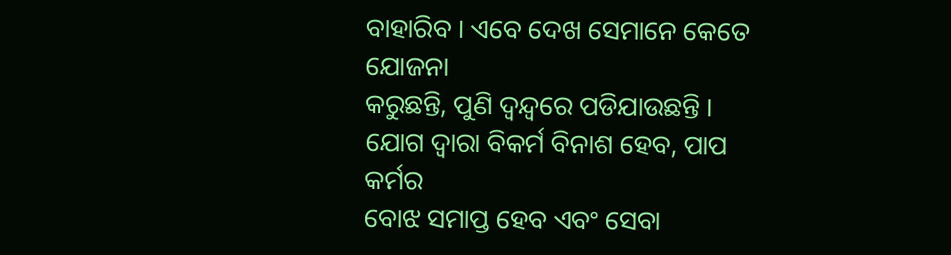ବାହାରିବ । ଏବେ ଦେଖ ସେମାନେ କେତେ ଯୋଜନା
କରୁଛନ୍ତି, ପୁଣି ଦ୍ୱନ୍ଦ୍ୱରେ ପଡିଯାଉଛନ୍ତି । ଯୋଗ ଦ୍ୱାରା ବିକର୍ମ ବିନାଶ ହେବ, ପାପ କର୍ମର
ବୋଝ ସମାପ୍ତ ହେବ ଏବଂ ସେବା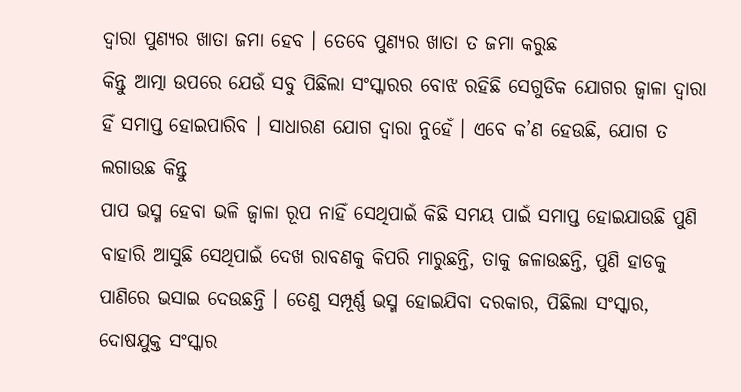ଦ୍ୱାରା ପୁଣ୍ୟର ଖାତା ଜମା ହେବ । ତେବେ ପୁଣ୍ୟର ଖାତା ତ ଜମା କରୁଛ
କିନ୍ତୁ ଆତ୍ମା ଉପରେ ଯେଉଁ ସବୁ ପିଛିଲା ସଂସ୍କାରର ବୋଝ ରହିଛି ସେଗୁଡିକ ଯୋଗର ଜ୍ୱାଳା ଦ୍ୱାରା
ହିଁ ସମାପ୍ତ ହୋଇପାରିବ । ସାଧାରଣ ଯୋଗ ଦ୍ୱାରା ନୁହେଁ । ଏବେ କ’ଣ ହେଉଛି, ଯୋଗ ତ ଲଗାଉଛ କିନ୍ତୁ
ପାପ ଭସ୍ମ ହେବା ଭଳି ଜ୍ୱାଳା ରୂପ ନାହିଁ ସେଥିପାଇଁ କିଛି ସମୟ ପାଇଁ ସମାପ୍ତ ହୋଇଯାଉଛି ପୁଣି
ବାହାରି ଆସୁଛି ସେଥିପାଇଁ ଦେଖ ରାବଣକୁ କିପରି ମାରୁଛନ୍ତି, ତାକୁ ଜଳାଉଛନ୍ତି, ପୁଣି ହାଡକୁ
ପାଣିରେ ଭସାଇ ଦେଉଛନ୍ତି । ତେଣୁ ସମ୍ପୂର୍ଣ୍ଣ ଭସ୍ମ ହୋଇଯିବା ଦରକାର, ପିଛିଲା ସଂସ୍କାର,
ଦୋଷଯୁକ୍ତ ସଂସ୍କାର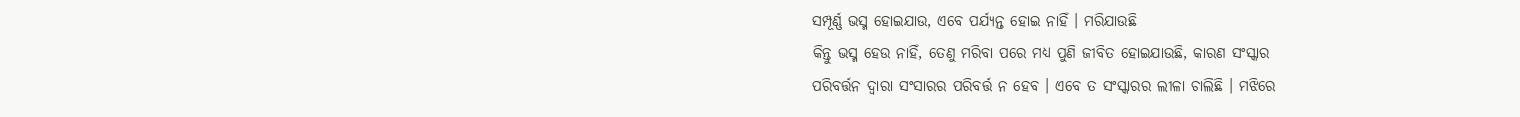ସମ୍ପୂର୍ଣ୍ଣ ଭସ୍ମ ହୋଇଯାଉ, ଏବେ ପର୍ଯ୍ୟନ୍ତ ହୋଇ ନାହିଁ । ମରିଯାଉଛି
କିନ୍ତୁ ଭସ୍ମ ହେଉ ନାହିଁ, ତେଣୁ ମରିବା ପରେ ମଧ୍ୟ ପୁଣି ଜୀବିତ ହୋଇଯାଉଛି, କାରଣ ସଂସ୍କାର
ପରିବର୍ତ୍ତନ ଦ୍ୱାରା ସଂସାରର ପରିବର୍ତ୍ତ ନ ହେବ । ଏବେ ତ ସଂସ୍କାରର ଲୀଳା ଚାଲିଛି । ମଝିରେ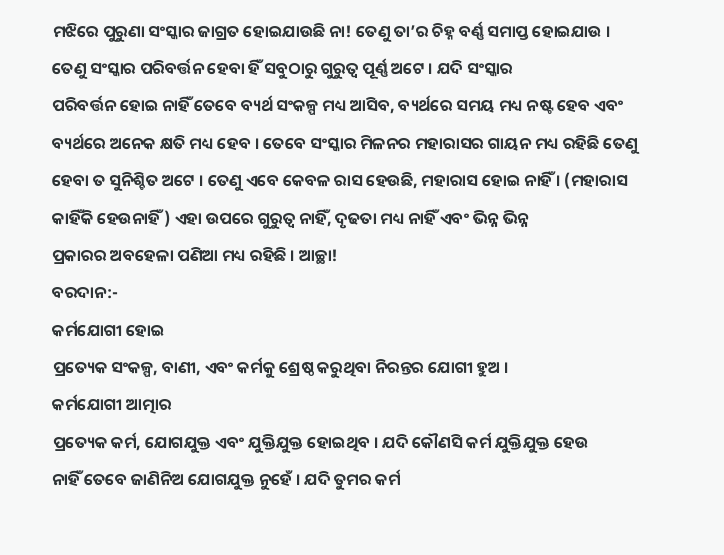ମଝିରେ ପୁରୁଣା ସଂସ୍କାର ଜାଗ୍ରତ ହୋଇଯାଉଛି ନା! ତେଣୁ ତା’ର ଚିହ୍ନ ବର୍ଣ୍ଣ ସମାପ୍ତ ହୋଇଯାଉ ।
ତେଣୁ ସଂସ୍କାର ପରିବର୍ତ୍ତନ ହେବା ହିଁ ସବୁଠାରୁ ଗୁରୁତ୍ୱ ପୂର୍ଣ୍ଣ ଅଟେ । ଯଦି ସଂସ୍କାର
ପରିବର୍ତ୍ତନ ହୋଇ ନାହିଁ ତେବେ ବ୍ୟର୍ଥ ସଂକଳ୍ପ ମଧ୍ୟ ଆସିବ, ବ୍ୟର୍ଥରେ ସମୟ ମଧ୍ୟ ନଷ୍ଟ ହେବ ଏବଂ
ବ୍ୟର୍ଥରେ ଅନେକ କ୍ଷତି ମଧ୍ୟ ହେବ । ତେବେ ସଂସ୍କାର ମିଳନର ମହାରାସର ଗାୟନ ମଧ୍ୟ ରହିଛି ତେଣୁ
ହେବା ତ ସୁନିଶ୍ଚିତ ଅଟେ । ତେଣୁ ଏବେ କେବଳ ରାସ ହେଉଛି, ମହାରାସ ହୋଇ ନାହିଁ । (ମହାରାସ
କାହିଁକି ହେଉନାହିଁ) ଏହା ଉପରେ ଗୁରୁତ୍ୱ ନାହିଁ, ଦୃଢତା ମଧ୍ୟ ନାହିଁ ଏବଂ ଭିନ୍ନ ଭିନ୍ନ
ପ୍ରକାରର ଅବହେଳା ପଣିଆ ମଧ୍ୟ ରହିଛି । ଆଚ୍ଛା!
ବରଦାନ:-
କର୍ମଯୋଗୀ ହୋଇ
ପ୍ରତ୍ୟେକ ସଂକଳ୍ପ, ବାଣୀ, ଏବଂ କର୍ମକୁ ଶ୍ରେଷ୍ଠ କରୁଥିବା ନିରନ୍ତର ଯୋଗୀ ହୁଅ ।
କର୍ମଯୋଗୀ ଆତ୍ମାର
ପ୍ରତ୍ୟେକ କର୍ମ, ଯୋଗଯୁକ୍ତ ଏବଂ ଯୁକ୍ତିଯୁକ୍ତ ହୋଇଥିବ । ଯଦି କୌଣସି କର୍ମ ଯୁକ୍ତିଯୁକ୍ତ ହେଉ
ନାହିଁ ତେବେ ଜାଣିନିଅ ଯୋଗଯୁକ୍ତ ନୁହେଁ । ଯଦି ତୁମର କର୍ମ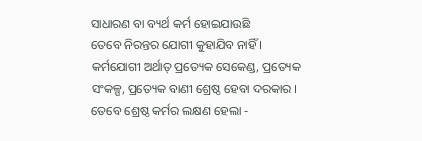ସାଧାରଣ ବା ବ୍ୟର୍ଥ କର୍ମ ହୋଇଯାଉଛି
ତେବେ ନିରନ୍ତର ଯୋଗୀ କୁହାଯିବ ନାହିଁ । କର୍ମଯୋଗୀ ଅର୍ଥାତ୍ ପ୍ରତ୍ୟେକ ସେକେଣ୍ଡ, ପ୍ରତ୍ୟେକ
ସଂକଳ୍ପ, ପ୍ରତ୍ୟେକ ବାଣୀ ଶ୍ରେଷ୍ଠ ହେବା ଦରକାର । ତେବେ ଶ୍ରେଷ୍ଠ କର୍ମର ଲକ୍ଷଣ ହେଲା -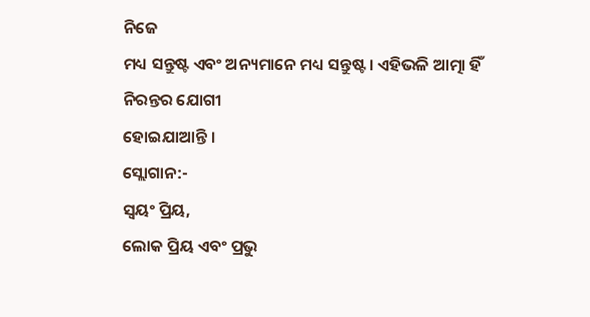ନିଜେ
ମଧ୍ୟ ସନ୍ତୁଷ୍ଟ ଏବଂ ଅନ୍ୟମାନେ ମଧ୍ୟ ସନ୍ତୁଷ୍ଟ । ଏହିଭଳି ଆତ୍ମା ହିଁ ନିରନ୍ତର ଯୋଗୀ
ହୋଇଯାଆନ୍ତି ।
ସ୍ଲୋଗାନ:-
ସ୍ୱୟଂ ପ୍ରିୟ,
ଲୋକ ପ୍ରିୟ ଏବଂ ପ୍ରଭୁ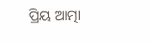ପ୍ରିୟ ଆତ୍ମା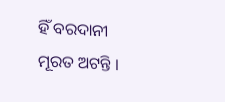ହିଁ ବରଦାନୀ ମୂରତ ଅଟନ୍ତି ।